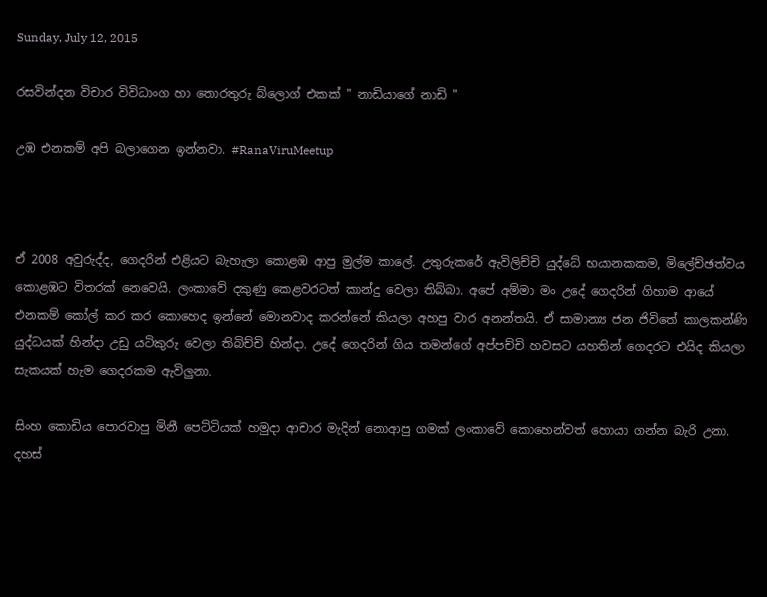Sunday, July 12, 2015

රසවින්දන විචාර විවිධාංග හා තොරතුරු බ්ලොග් එකක් " නාඩියාගේ නාඩි "

උඹ එනකම් අපි බලාගෙන ඉන්නවා. #RanaViruMeetup



ඒ 2008 අවුරුද්ද, ගෙදරින් එළියට බැහැලා කොළඹ ආපු මුල්ම කාලේ. උතුරුකරේ ඇවිලිච්චි යුද්ධේ භයානකකම, මිලේච්ඡත්වය කොළඹට විතරක් නෙවෙයි. ලංකාවේ දකුණු කෙළවරටත් කාන්දු වෙලා තිබ්බා. අපේ අම්මා මං උදේ ගෙදරින් ගිහාම ආයේ එනකම් කෝල් කර කර කොහෙද ඉන්නේ මොනවාද කරන්නේ කියලා අහපු වාර අනන්තයි. ඒ සාමාන්‍ය ජන ජිවිතේ කාලකන්ණි යුද්ධයක් හින්දා උඩු යටිකුරු වෙලා තිබිච්චි හින්දා. උදේ ගෙදරින් ගිය තමන්ගේ අප්පච්චි හවසට යහතින් ගෙදරට එයිද කියලා සැකයක් හැම ගෙදරකම ඇවිලුනා.

සිංහ කොඩිය පොරවාපු මිනී පෙට්ටියක් හමුදා ආචාර මැදින් නොආපු ගමක් ලංකාවේ කොහෙන්වත් හොයා ගන්න බැරි උනා. දහස්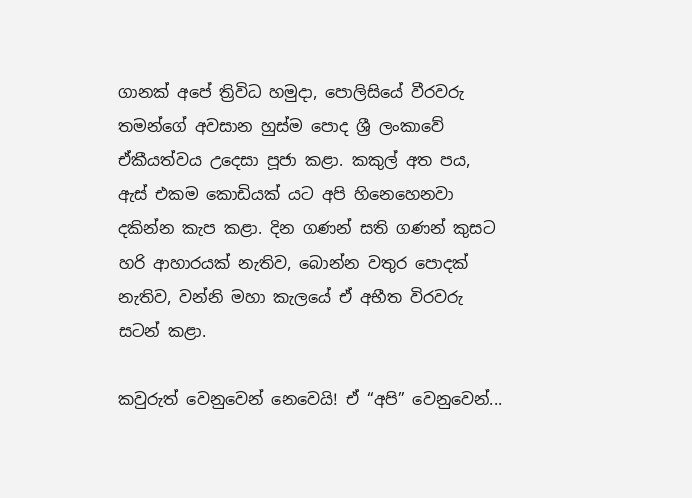ගානක් අපේ ත්‍රිවිධ හමුදා, පොලිසියේ වීරවරු තමන්ගේ අවසාන හුස්ම පොද ශ්‍රී ලංකාවේ ඒකීයත්වය උදෙසා පූජා කළා. කකුල් අත පය, ඇස් එකම කොඩියක් යට අපි හිනෙහෙනවා දකින්න කැප කළා. දින ගණන් සති ගණන් කුසට හරි ආහාරයක් නැතිව, බොන්න වතුර පොදක් නැතිව, වන්නි මහා කැලයේ ඒ අභීත විරවරු සටන් කළා.

කවුරුත් වෙනුවෙන් නෙවෙයි! ඒ “අපි” වෙනුවෙන්...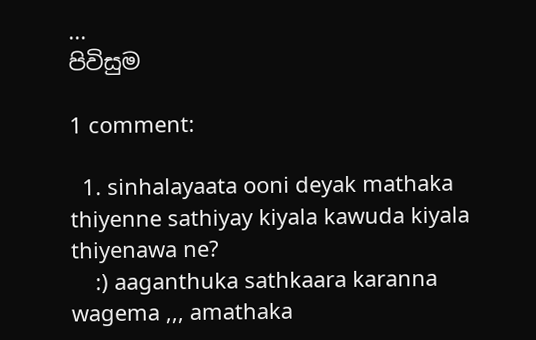...
පිවිසුම

1 comment:

  1. sinhalayaata ooni deyak mathaka thiyenne sathiyay kiyala kawuda kiyala thiyenawa ne?
    :) aaganthuka sathkaara karanna wagema ,,, amathaka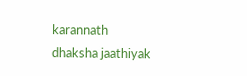karannath dhaksha jaathiyak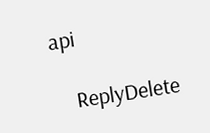api

    ReplyDelete